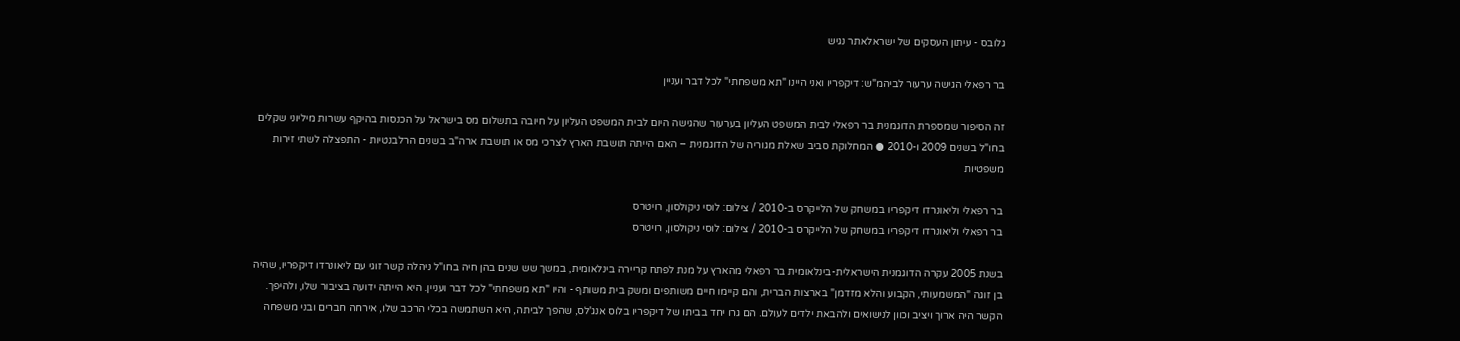גלובס - עיתון העסקים של ישראלאתר נגיש

בר רפאלי הגישה ערעור לביהמ"ש: דיקפריו ואני היינו "תא משפחתי" לכל דבר ועניין

זה הסיפור שמספרת הדוגמנית בר רפאלי לבית המשפט העליון בערעור שהגישה היום לבית המשפט העליון על חיובה בתשלום מס בישראל על הכנסות בהיקף עשרות מיליוני שקלים בחו"ל בשנים 2009 ו-2010 ● המחלוקת סביב שאלת מגוריה של הדוגמנית – האם הייתה תושבת הארץ לצרכי מס או תושבת ארה"ב בשנים הרלבנטיות - התפצלה לשתי זירות משפטיות

בר רפאלי וליאונרדו דיקפריו במשחק של הלייקרס ב-2010 / צילום: לוסי ניקולסון, רויטרס
בר רפאלי וליאונרדו דיקפריו במשחק של הלייקרס ב-2010 / צילום: לוסי ניקולסון, רויטרס

בשנת 2005 עקרה הדוגמנית הישראלית-בינלאומית בר רפאלי מהארץ על מנת לפתח קריירה בינלאומית, במשך שש שנים בהן חיה בחו"ל ניהלה קשר זוגי עם ליאונרדו דיקפריו, שהיה בן זוגה "המשמעותי, הקבוע והלא מזדמן" בארצות הברית, והם קיימו חיים משותפים ומשק בית משותף - והיו "תא משפחתי" לכל דבר ועניין. היא הייתה ידועה בציבור שלו, ולהיפך. הקשר היה ארוך ויציב וכוון לנישואים ולהבאת ילדים לעולם. הם גרו יחד בביתו של דיקפריו בלוס אנג'לס, שהפך לביתה, היא השתמשה בכלי הרכב שלו, אירחה חברים ובני משפחה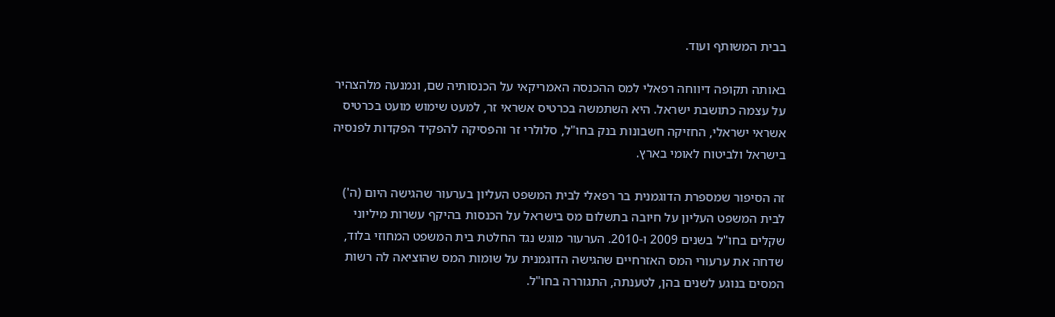בבית המשותף ועוד.

באותה תקופה דיווחה רפאלי למס ההכנסה האמריקאי על הכנסותיה שם, ונמנעה מלהצהיר על עצמה כתושבת ישראל. היא השתמשה בכרטיס אשראי זר, למעט שימוש מועט בכרטיס אשראי ישראלי, החזיקה חשבונות בנק בחו"ל, סלולרי זר והפסיקה להפקיד הפקדות לפנסיה בישראל ולביטוח לאומי בארץ.

זה הסיפור שמספרת הדוגמנית בר רפאלי לבית המשפט העליון בערעור שהגישה היום (ה') לבית המשפט העליון על חיובה בתשלום מס בישראל על הכנסות בהיקף עשרות מיליוני שקלים בחו"ל בשנים 2009 ו-2010. הערעור מוגש נגד החלטת בית המשפט המחוזי בלוד, שדחה את ערעורי המס האזרחיים שהגישה הדוגמנית על שומות המס שהוציאה לה רשות המסים בנוגע לשנים בהן, לטענתה, התגוררה בחו"ל.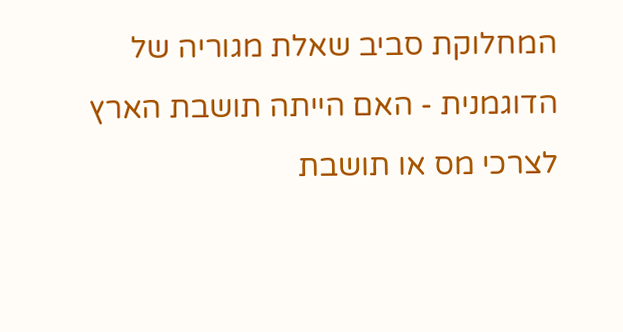המחלוקת סביב שאלת מגוריה של הדוגמנית - האם הייתה תושבת הארץ לצרכי מס או תושבת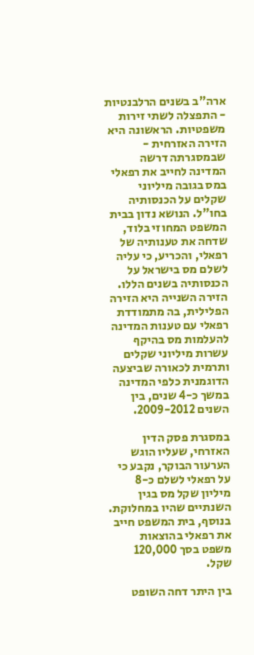ארה"ב בשנים הרלבנטיות - התפצלה לשתי זירות משפטיות. הראשונה היא הזירה האזרחית - שבמסגרתה דרשה המדינה לחייב את רפאלי במס בגובה מיליוני שקלים על הכנסותיה בחו"ל. הנושא נדון בבית המשפט המחוזי בלוד, שדחה את טענותיה של רפאלי, והכריע, כי עליה לשלם מס בישראל על הכנסותיה בשנים הללו. הזירה השנייה היא הזירה הפלילית, בה מתמודדת רפאלי עם טענות המדינה להעלמות מס בהיקף עשרות מיליוני שקלים ותרמית לכאורה שביצעה הדוגמנית כלפי המדינה במשך כ-4 שנים, בין השנים 2009-2012.

במסגרת פסק הדין האזרחי, שעליו הוגש הערעור הבוקר, נקבע כי על רפאלי לשלם כ-8 מיליון שקל מס בגין השנתיים שהיו במחלוקת. בנוסף, בית המשפט חייב את רפאלי בהוצאות משפט בסך 120,000 שקל.

בין היתר דחה השופט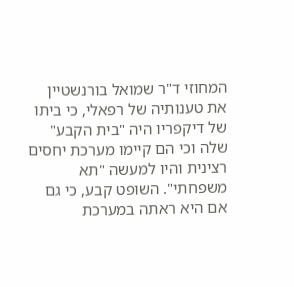המחוזי ד"ר שמואל בורנשטיין את טענותיה של רפאלי, כי ביתו של דיקפריו היה "בית הקבע" שלה וכי הם קיימו מערכת יחסים רצינית והיו למעשה "תא משפחתי". השופט קבע, כי גם אם היא ראתה במערכת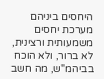היחסים ביניהם מערכת יחסים משמעותית ורצינית, לא ברור, ולא הוכח בביהמ"ש, מה חשב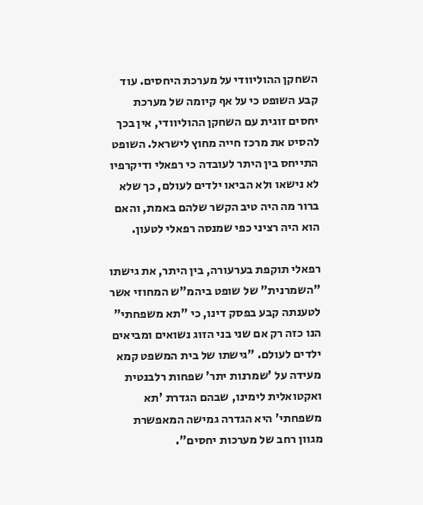השחקן ההוליוודי על מערכת היחסים. עוד קבע השופט כי על אף קיומה של מערכת יחסים זוגית עם השחקן ההוליוודי, אין בכך להסיט את מרכז חייה מחוץ לישראל. השופט התייחס בין היתר לעובדה כי רפאלי ודיקרפיו לא נישאו ולא הביאו ילדים לעולם, כך שלא ברור מה היה טיב הקשר שלהם באמת, והאם הוא היה רציני כפי שמנסה רפאלי לטעון.

רפאלי תוקפת בערעורה, בין היתר, את גישתו "השמרנית" של שופט ביהמ"ש המחוזי אשר לטענתה קבע בפסק דינו, כי "תא משפחתי" הנו כזה רק אם שני בני הזוג נשואים ומביאים ילדים לעולם. "גישתו של בית המשפט קמא מעידה על 'שמרנות יתר' שפחות רלבנטית ואקטואלית לימינו, שבהם הגדרת 'תא משפחתי' היא הגדרה גמישה המאפשרת מגוון רחב של מערכות יחסים".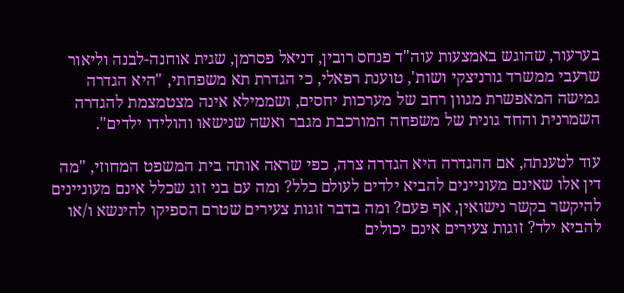בערעור, שהוגש באמצעות עוה"ד פנחס רובין, דניאל פסרמן, שגית אוחנה-לבנה וליאור שרעבי ממשרד גורניצקי ושות', טוענת רפאלי, כי הגדרת תא משפחתי, "היא הגדרה גמישה המאפשרת מגוון רחב של מערכות יחסים, ושממילא אינה מצטמצמת להגדרה השמרנית והחד גונית של משפחה המורכבת מגבר ואשה שנישאו והולידו ילדים".

עוד לטענתה, אם ההגדרה היא הגדרה צרה, כפי שראה אותה בית המשפט המחוזי, "מה דין אלו שאינם מעוניינים להביא ילדים לעולם כלל? ומה עם בני זוג שכלל אינם מעוניינים להיקשר בקשר נישואין, אף פעם? ומה בדבר זוגות צעירים שטרם הספיקו להינשא ו/או להביא ילד? זוגות צעירים אינם יכולים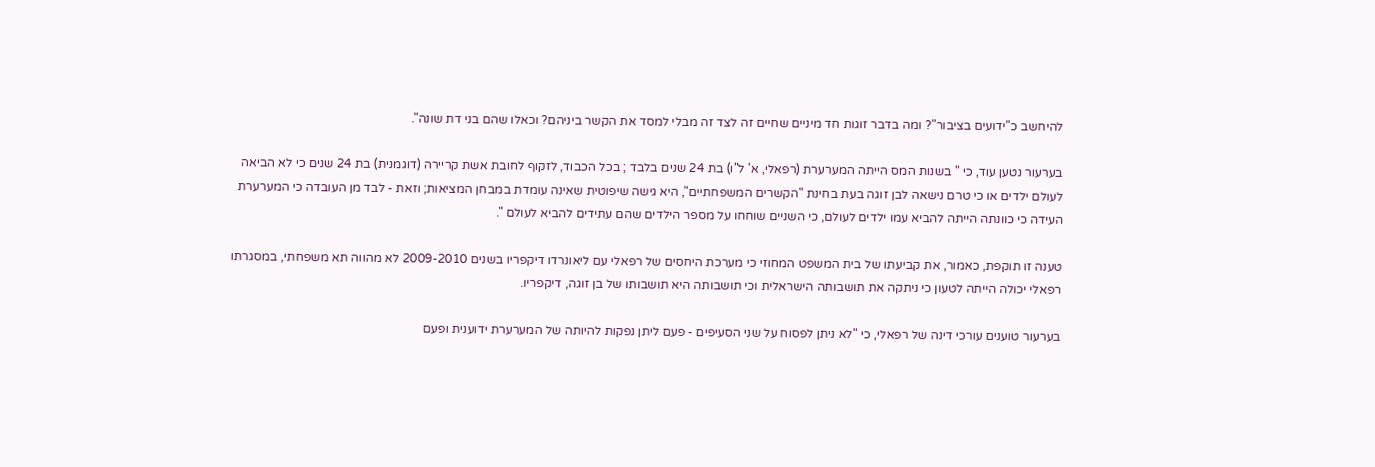להיחשב כ"ידועים בציבור"? ומה בדבר זוגות חד מיניים שחיים זה לצד זה מבלי למסד את הקשר ביניהם? וכאלו שהם בני דת שונה".

בערעור נטען עוד, כי " בשנות המס הייתה המערערת (רפאלי, א' ל"ו) בת 24 שנים בלבד ; בכל הכבוד, לזקוף לחובת אשת קריירה (דוגמנית) בת 24 שנים כי לא הביאה לעולם ילדים או כי טרם נישאה לבן זוגה בעת בחינת "הקשרים המשפחתיים", היא גישה שיפוטית שאינה עומדת במבחן המציאות; וזאת - לבד מן העובדה כי המערערת העידה כי כוונתה הייתה להביא עמו ילדים לעולם, כי השניים שוחחו על מספר הילדים שהם עתידים להביא לעולם ".

טענה זו תוקפת, כאמור, את קביעתו של בית המשפט המחוזי כי מערכת היחסים של רפאלי עם ליאונרדו דיקפריו בשנים 2009-2010 לא מהווה תא משפחתי, במסגרתו רפאלי יכולה הייתה לטעון כי ניתקה את תושבותה הישראלית וכי תושבותה היא תושבותו של בן זוגה, דיקפריו.

בערעור טוענים עורכי דינה של רפאלי, כי "לא ניתן לפסוח על שני הסעיפים - פעם ליתן נפקות להיותה של המערערת ידוענית ופעם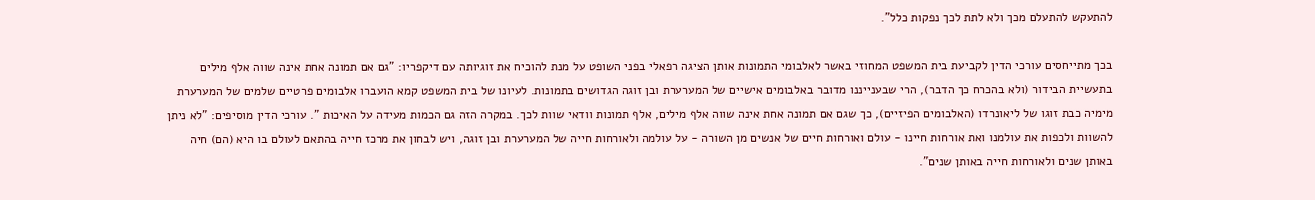להתעקש להתעלם מכך ולא לתת לכך נפקות כלל".

בכך מתייחסים עורכי הדין לקביעת בית המשפט המחוזי באשר לאלבומי התמונות אותן הציגה רפאלי בפני השופט על מנת להוכיח את זוגיותה עם דיקפריו: "גם אם תמונה אחת אינה שווה אלף מילים בתעשיית הבידור (ולא בהכרח כך הדבר), הרי שבענייננו מדובר באלבומים אישיים של המערערת ובן זוגה הגדושים בתמונות. לעיונו של בית המשפט קמא הועברו אלבומים פרטיים שלמים של המערערת מימיה כבת זוגו של ליאונרדו (האלבומים הפיזיים), כך שגם אם תמונה אחת אינה שווה אלף מילים, אלף תמונות וודאי שוות לכך. במקרה הזה גם הכמות מעידה על האיכות ". עורכי הדין מוסיפים: "לא ניתן להשוות ולכפות את עולמנו ואת אורחות חיינו - עולם ואורחות חיים של אנשים מן השורה - על עולמה ולאורחות חייה של המערערת ובן זוגה, ויש לבחון את מרכז חייה בהתאם לעולם בו היא (הם) חיה באותן שנים ולאורחות חייה באותן שנים".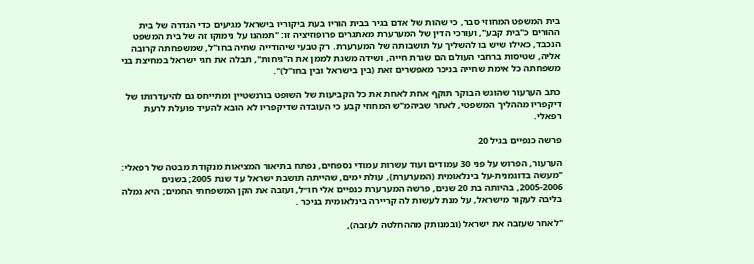בית המשפט המחוזי סבר, כי שהות של אדם בגיר בבית הוריו בעת ביקוריו בישראל מגיעים כדי הגדרה של בית ההורים כ"בית קבע", ועורכי הדין של המערערת מאתגרים פרופוזיציה זו: "תמהנו על נימוקו זה של בית המשפט הנכבד, כאילו שיש בו להשליך על תושבותה של המערערת. רק טבעי שיהודייה שחיה בחו"ל, שמשפחתה קרובה אליה, שטיסות ברחבי העולם הם שגרת חייה, ושידה משגת לממן את ה"גיחות", תבלה את חגי ישראל במחיצת בני משפחתה כל אימת שחייה בניכר מאפשרים זאת (בין בישראל ובין בחו"ל)".

כתב הערעור שהוגש הבוקר תוקף אחת לאחת את כל הקביעות של השופט בורנשטיין ומתייחס גם להיעדרותו של דיקפריו מההליך המשפטי, לאחר שביהמ"ש המחוזי קבע כי העובדה שדיקפריו לא הובא להעיד פועלת לרעת רפאלי.

פרשה כנפיים בגיל 20

הערעור, הפרוש על פני 30 עמודים ועוד עשרות עמודי נספחים, נפתח בתיאור המציאות מנקודת מבטה של רפאלי: "מעשה בדוגמנית-על בינלאומית (המערערת), עולת ימים, שהייתה תושבת ישראל עד שנת 2005; בשנים 2005-2006, בהיותה בת 20 שנים, פרשה המערערת כנפיים אלי חו״ל, ועזבה את הקן המשפחתי החמים; היא גמלה בליבה לעקור מישראל, על מנת לעשות לה קריירה בינלאומית בניכר .

"לאחר שעזבה את ישראל (ובמנותק מההחלטה לעזבה),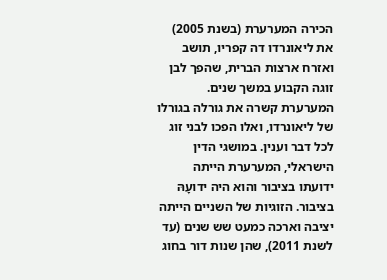הכירה המערערת (בשנת 2005) את ליאונרדו דה קפריו, תושב ואזרח ארצות הברית, שהפך לבן זוגה הקבוע במשך שנים. המערערת קשרה את גורלה בגורלו של ליאונרדו, ואלו הפכו לבני זוג לכל דבר וענין. במושגי הדין הישראלי, המערערת הייתה ידועתו בציבור והוא היה ידועָהּ בציבור. הזוגיות של השניים הייתה יציבה וארכה כמעט שש שנים (עד לשנת 2011), שהן שנות דור בחוג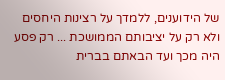של הידוענים, ללמדך על רצינות היחסים ולא רק על יציבותם הממושכת ... רק פסע היה מכך ועד הבאתם בברית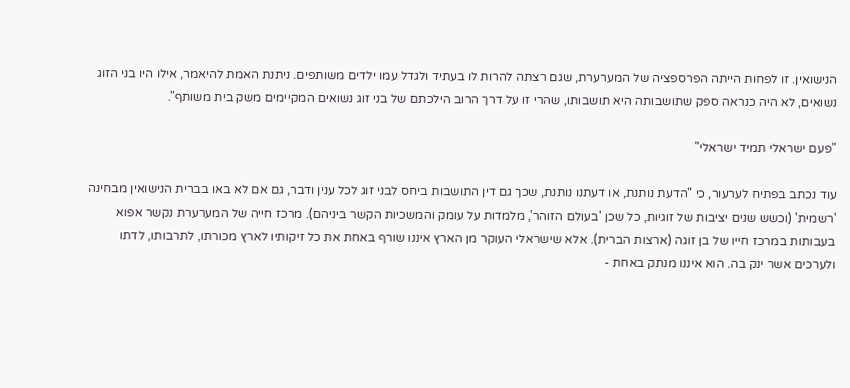הנישואין. זו לפחות הייתה הפרספציה של המערערת, שגם רצתה להרות לו בעתיד ולגדל עמו ילדים משותפים. ניתנת האמת להיאמר, אילו היו בני הזוג נשואים, לא היה כנראה ספק שתושבותה היא תושבותו, שהרי זו על דרך הרוב הילכתם של בני זוג נשואים המקיימים משק בית משותף".

"פעם ישראלי תמיד ישראלי"

עוד נכתב בפתיח לערעור, כי "הדעת נותנת, או דעתנו נותנת, שכך גם דין התושבות ביחס לבני זוג לכל ענין ודבר, גם אם לא באו בברית הנישואין מבחינה 'רשמית' (וכשש שנים יציבות של זוגיות, כל שכן 'בעולם הזוהר', מלמדות על עומק והמשכיות הקשר ביניהם). מרכז חייה של המערערת נקשר אפוא בעבותות במרכז חייו של בן זוגה (ארצות הברית). אלא שישראלי העוקר מן הארץ איננו שורף באחת את כל זיקותיו לארץ מכורתו, לתרבותו, לדתו ולערכים אשר ינק בה. הוא איננו מנתק באחת -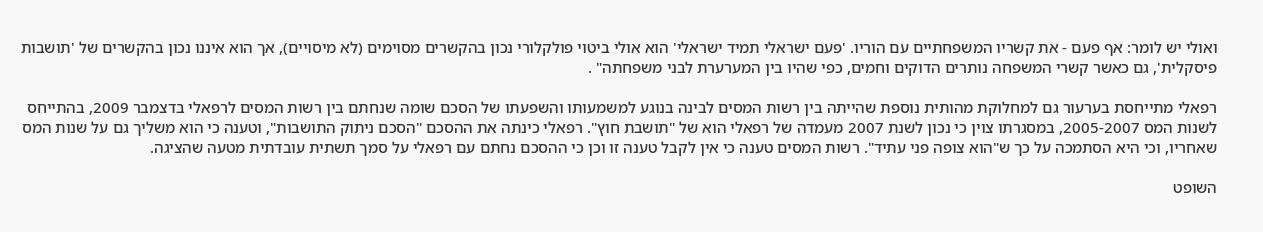ואולי יש לומר: אף פעם - את קשריו המשפחתיים עם הוריו. 'פעם ישראלי תמיד ישראלי' הוא אולי ביטוי פולקלורי נכון בהקשרים מסוימים (לא מיסויים), אך הוא איננו נכון בהקשרים של 'תושבות פיסקלית', גם כאשר קשרי המשפחה נותרים הדוקים וחמים, כפי שהיו בין המערערת לבני משפחתה" .

רפאלי מתייחסת בערעור גם למחלוקת מהותית נוספת שהייתה בין רשות המסים לבינה בנוגע למשמעותו והשפעתו של הסכם שומה שנחתם בין רשות המסים לרפאלי בדצמבר 2009, בהתייחס לשנות המס 2005-2007, במסגרתו צוין כי נכון לשנת 2007 מעמדה של רפאלי הוא של "תושבת חוץ". רפאלי כינתה את ההסכם "הסכם ניתוק התושבות", וטענה כי הוא משליך גם על שנות המס שאחריו, וכי היא הסתמכה על כך ש"הוא צופה פני עתיד". רשות המסים טענה כי אין לקבל טענה זו וכן כי ההסכם נחתם עם רפאלי על סמך תשתית עובדתית מטעה שהציגה.

השופט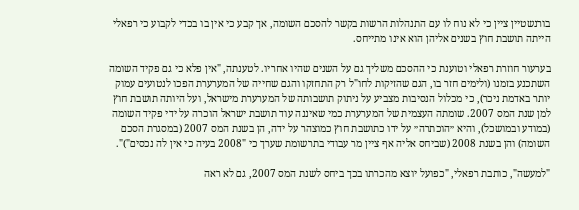בורנשטיין ציין כי לא נוח לו עם התנהלות הרשות בקשר להסכם השומה, אך קבע כי אין בו בכדי לקבוע כי רפאלי הייתה תושבת חוץ בשנים אליהן הוא אינו מתייחס.

בערעור חוזרת רפאלי וטוענת כי ההסכם משליך גם על השנים שהיו אחריו. לטענתה, "אין פלא כי גם פקיד השומה השתכנע בזמנו (ולימים חזר בו, הגם שהזיקות לחו"ל רק התחזקו והגם שחייה של המערערת הפכו לנטועים עמוק יותר באדמת ניכר), כי מכלול הנסיבות מצביע על ניתוק תושבותה של המערערת מישראל, ועל היותה תושבת חוץ למן שנת המס 2007. שומתה העצמית של המערערת כמי שאיננה עוד תושבת ישראל הוכרה על ידי פקיד השומה (במודע ובמושכל), והיא ״הוכתרה״ על ידו כתושבת חוץ כמוצהר על ידה, הן בשנת המס 2007 (במסגרת הסכם השומה) והן בשנת 2008 (שביחס אליה אף ציין מר עבודי בתרשומת שערך כי "2008 בעיה כי אין לה נכסים")".

"למעשה", כותבת רפאלי, "כפועל יוצא מהכרתו בכך ביחס לשנת המס 2007, גם לא ראה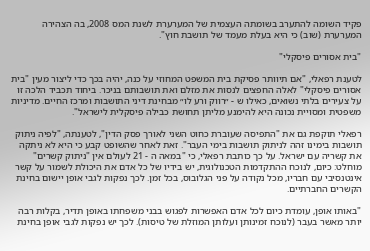פקיד השומה להתערב בשומתה העצמית של המערערת לשנת המס 2008, בה הצהירה המערערת (שוב) כי היא בעלת מעמד של תושבת חוץ".

"בית אסורים פיסקלי"

לטענת רפאלי, "אם תיוותר פסיקת בית המשפט המחוזי על כנה, יהיה בכך כדי ליצור מעין "בית אסורים פיסקלי" לאלה החפצים לנסות את מזלם ואת תושבותם בניכר. ביחוד תכביד הלכה זו על צעירים בלתי נשואים, כאילו ש - ״רווק ורע לו״ מבחינת דיני התושבות ומרכז החיים. מדיניות משפטית ומסויית נכונה היא להימנע מליתן תחושת כבילה פיסקלית לישראל".

רפאלי תוקפת גם את "התפיסה שעוברת כחוט השני לאורך פסק הדין", לטענתה, "לפיה ניתוק תושבות בימינו זהה לניתוק תושבות בימי העבר". זאת לאחר שהשופט קבע כי היא לא ניתקה את קשריה עם ישראל. על כך כותבת רפאלי, כי "במאה ה - 21 לעולם אין "ניתוק קשרים" מוחלט: כיום, לנוכח ההתקדמות הטכנולוגית, יש בידיו של כל אדם את היכולת לשמור על קשר אינטנסיבי עם חבריו, מכל נקודה על פני הגלובוס, בכל זמן. לכך נפקות לגבי אופן יישום בחינת הקשרים החברתיים.

"באותו אופן, עומדת כיום לכל אדם האפשרות לפגוש בבני משפחתו באופן תדיר, בקלות רבה יותר מאשר בעבר (לנוכח זמינותן ועלותן המוזלת של טיסות). לכך יש נפקות לגבי אופן בחינת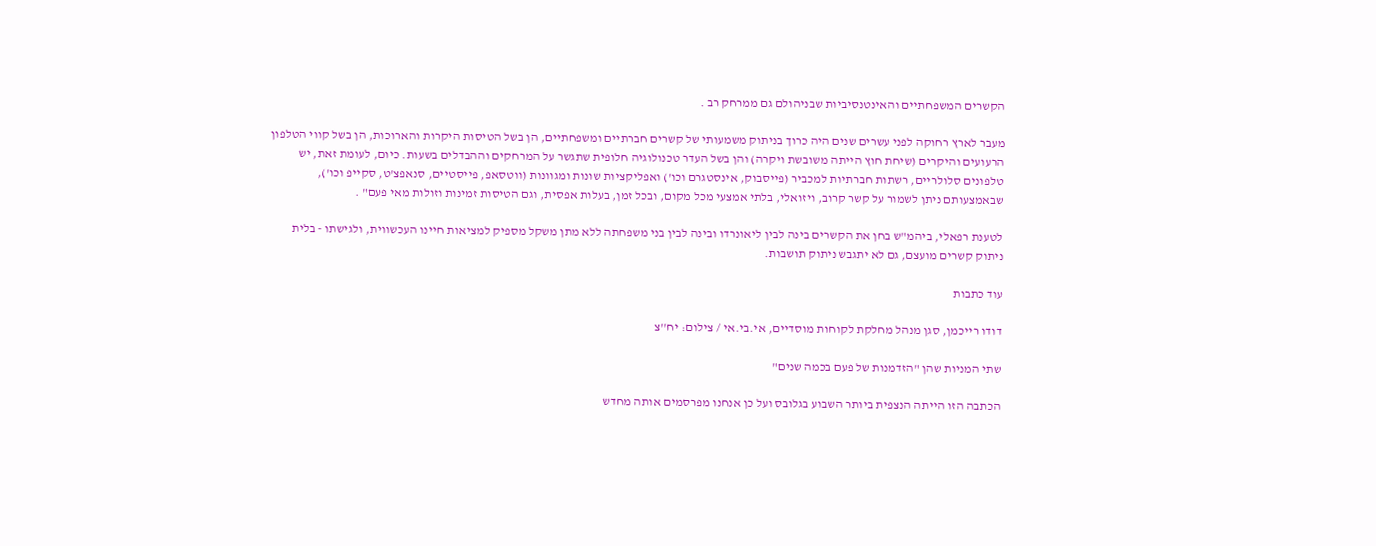הקשרים המשפחתיים והאינטנסיביות שבניהולם גם ממרחק רב .

מעבר לארץ רחוקה לפני עשרים שנים היה כרוך בניתוק משמעותי של קשרים חברתיים ומשפחתיים, הן בשל הטיסות היקרות והארוכות, הן בשל קווי הטלפון הרעועים והיקרים (שיחת חוץ הייתה משובשת ויקרה) והן בשל העדר טכנולוגיה חלופית שתגשר על המרחקים וההבדלים בשעות. כיום, לעומת זאת, יש טלפונים סלולריים, רשתות חברתיות למכביר (פייסבוק, אינסטגרם וכו') ואפליקציות שונות ומגוונות (ווטסאפ, פייסטיים, סנאפצ'ט, סקייפ וכו'), שבאמצעותם ניתן לשמור על קשר קרוב, ויזואלי, בלתי אמצעי מכל מקום, ובכל זמן, בעלות אפסית, וגם הטיסות זמינות וזולות מאי פעם" .

לטענת רפאלי, ביהמ"ש בחן את הקשרים בינה לבין ליאונרדו ובינה לבין בני משפחתה ללא מתן משקל מספיק למציאות חיינו העכשווית, ולגישתו - בלית ניתוק קשרים מועצם, גם לא יתגבש ניתוק תושבות.

עוד כתבות

דודו רייכמן, סגן מנהל מחלקת לקוחות מוסדיים, אי.בי.אי / צילום: יח''צ

שתי המניות שהן "הזדמנות של פעם בכמה שנים"

הכתבה הזו הייתה הנצפית ביותר השבוע בגלובס ועל כן אנחנו מפרסמים אותה מחדש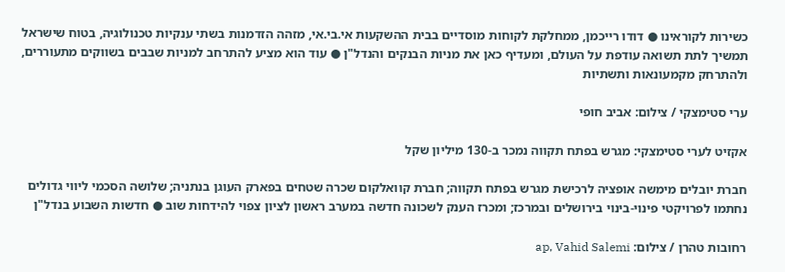כשירות לקוראינו ● דודו רייכמן, ממחלקת לקוחות מוסדיים בבית ההשקעות אי.בי.אי, מזהה הזדמנות בשתי ענקיות טכנולוגיה, בטוח שישראל תמשיך לתת תשואה עודפת על העולם, ומעדיף כאן את מניות הבנקים והנדל"ן ● עוד הוא מציע להתרחב למניות שבבים בשווקים מתעוררים, ולהתרחק מקמעונאות ותשתיות

ערי סטימצקי / צילום: אביב חופי

אקזיט לערי סטימצקי: מגרש בפתח תקווה נמכר ב-130 מיליון שקל

חברת יובלים מימשה אופציה לרכישת מגרש בפתח תקווה; חברת קוואלקום שכרה שטחים בפארק העוגן בנתניה; שלושה הסכמי ליווי גדולים נחתמו לפרויקטי פינוי-בינוי בירושלים ובמרכז; ומכרז הענק לשכונה חדשה במערב ראשון לציון צפוי להידחות שוב ● חדשות השבוע בנדל"ן

רחובות טהרן / צילום: ap, Vahid Salemi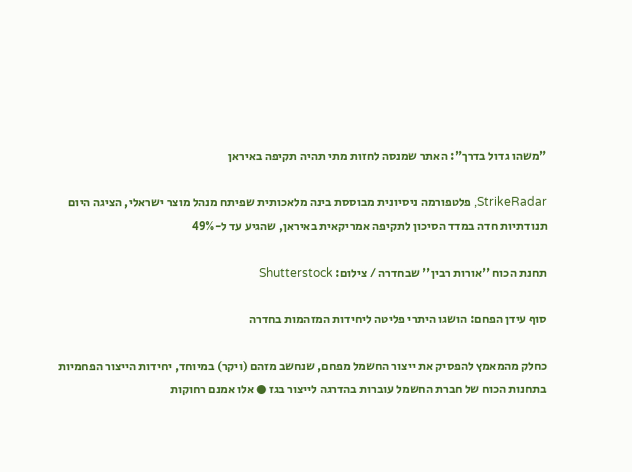"משהו גדול בדרך": האתר שמנסה לחזות מתי תהיה תקיפה באיראן

StrikeRadar, פלטפורמה ניסיונית מבוססת בינה מלאכותית שפיתח מנהל מוצר ישראלי, הציגה היום תנודתיות חדה במדד הסיכון לתקיפה אמריקאית באיראן, שהגיע עד ל-49%

תחנת הכוח ''אורות רבין'' שבחדרה / צילום: Shutterstock

סוף עידן הפחם: הושגו היתרי פליטה ליחידות המזהמות בחדרה

כחלק מהמאמץ להפסיק את ייצור החשמל מפחם, שנחשב מזהם (ויקר) במיוחד, יחידות הייצור הפחמיות בתחנות הכוח של חברת החשמל עוברות בהדרגה לייצור בגז ● אלו אמנם רחוקות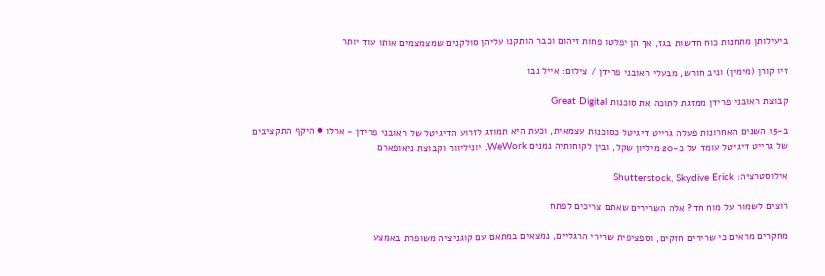ביעילותן מתחנות כוח חדשות בגז, אך הן יפלטו פחות זיהום וכבר הותקנו עליהן סולקנים שמצמצמים אותו עוד יותר

זיו קורן (מימין) וניב חורש, מבעלי ראובני פרידן / צילום: אייל נבו

קבוצת ראובני פרידן ממזגת לתוכה את סוכנות Great Digital

ב-15 השנים האחרונות פעלה גרייט דיגיטל כסוכנות עצמאית, וכעת היא תמוזג לזרוע הדיגיטל של ראובני פרידן - ארלו ● היקף התקציבים של גרייט דיגיטל עומד על כ-20 מיליון שקל, ובין לקוחותיה נמנים WeWork, יוניליוור וקבוצת ניאופארם

אילוסטרציה: Shutterstock, Skydive Erick

רוצים לשמור על מוח חד? אלה השרירים שאתם צריכים לפתח

מחקרים מראים כי שרירים חזקים, וספציפית שרירי הרגליים, נמצאים במתאם עם קוגניציה משופרת באמצע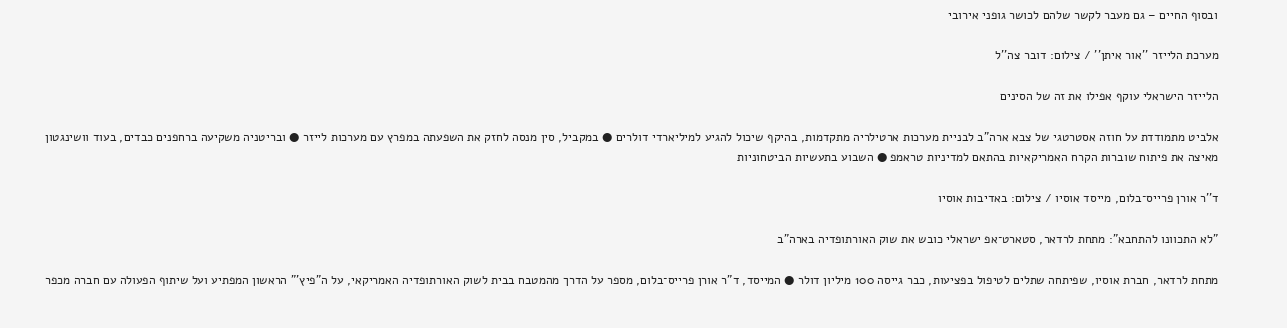ובסוף החיים – גם מעבר לקשר שלהם לכושר גופני אירובי

מערכת הלייזר ''אור איתן'' / צילום: דובר צה''ל

הלייזר הישראלי עוקף אפילו את זה של הסינים

אלביט מתמודדת על חוזה אסטרטגי של צבא ארה"ב לבניית מערכות ארטילריה מתקדמות, בהיקף שיכול להגיע למיליארדי דולרים ● במקביל, סין מנסה לחזק את השפעתה במפרץ עם מערכות לייזר ● ובריטניה משקיעה ברחפנים כבדים, בעוד וושינגטון מאיצה את פיתוח שוברות הקרח האמריקאיות בהתאם למדיניות טראמפ ● השבוע בתעשיות הביטחוניות

ד''ר אורן פרייס־בלום, מייסד אוסיו / צילום: באדיבות אוסיו

"לא התכוונו להתחבא": מתחת לרדאר, סטארט־אפ ישראלי כובש את שוק האורתופדיה בארה"ב

מתחת לרדאר, חברת אוסיו, שפיתחה שתלים לטיפול בפציעות, כבר גייסה 100 מיליון דולר ● המייסד, ד"ר אורן פרייס־בלום, מספר על הדרך מהמטבח בבית לשוק האורתופדיה האמריקאי, על ה"פיץ'" הראשון המפתיע ועל שיתוף הפעולה עם חברה מכפר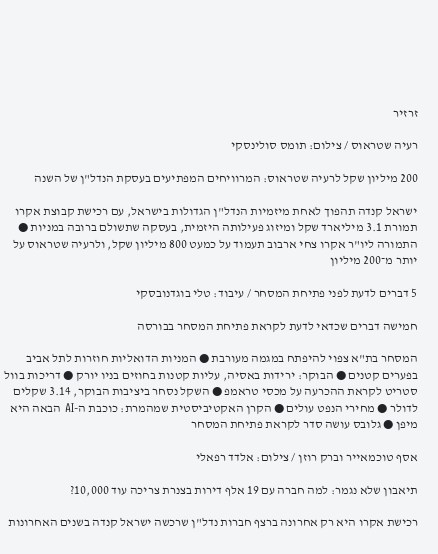זרזיר

רעיה שטראוס / צילום: תומס סולינסקי

200 מיליון שקל לרעיה שטראוס: המרוויחים המפתיעים בעסקת הנדל"ן של השנה

ישראל קנדה תהפוך לאחת מיזמיות הנדל"ן הגדולות בישראל, עם רכישת קבוצת אקרו תמורת 3.1 מיליארד שקל ומיזוג פעילותה היזמית, בעסקה שתשולם ברובה במניות ● התמורה ליו"ר אקרו צחי ארבוב תעמוד על כמעט 800 מיליון שקל, ולרעיה שטראוס על יותר מ־200 מיליון

5 דברים לדעת לפני פתיחת המסחר / עיבוד: טלי בוגדנובסקי

חמישה דברים שכדאי לדעת לקראת פתיחת המסחר בבורסה

המסחר בת"א צפוי להיפתח במגמה מעורבת ● המניות הדואליות חוזרות לתל אביב בפערים קטנים ● הבוקר: ירידות באסיה, עליות קטנות בחוזים בניו יורק ● דריכות בוול סטריט לקראת ההכרעה על מכסי טראמפ ● השקל נסחר ביציבות הבוקר, 3.14 שקלים לדולר ● מחירי הנפט עולים ● הקרן האקטיביסטית שמהמרת: כוכבת ה-AI הבאה היא מיפן ● גלובס עושה סדר לקראת פתיחת המסחר

אסף טוכמאייר וברק רוזן / צילום: אלדד רפאלי

תיאבון שלא נגמר: למה חברה עם 19 אלף דירות בצנרת צריכה עוד 10,000?

רכישת אקרו היא רק אחרונה ברצף חברות נדל"ן שרכשה ישראל קנדה בשנים האחרונות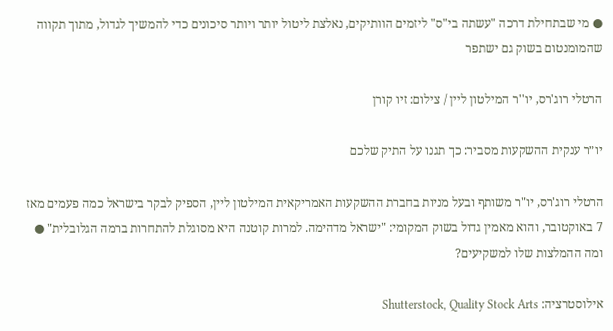● מי שבתחילת דרכה "עשתה בי"ס" ליזמים הוותיקים, נאלצת ליטול יותר ויותר סיכונים כדי להמשיך לגדול, מתוך תקווה שהמומנטום בשוק גם ישתפר

הרטלי רוג'רס, יו''ר המילטון ליין / צילום: זיו קורן

יו״ר ענקית ההשקעות מסביר: כך תגנו על התיק שלכם

הרטלי רוג'רס, יו"ר משותף ובעל מניות בחברת ההשקעות האמריקאית המילטון ליין, הספיק לבקר בישראל כמה פעמים מאז 7 באוקטובר, והוא מאמין גדול בשוק המקומי: "ישראל מדהימה. למרות קוטנה היא מסוגלת להתחרות ברמה הגלובלית" ● ומה ההמלצות שלו למשקיעים?

אילוסטרציה: Shutterstock, Quality Stock Arts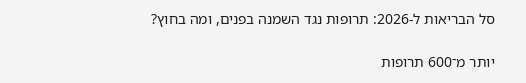סל הבריאות ל-2026: תרופות נגד השמנה בפנים, ומה בחוץ?

יותר מ־600 תרופות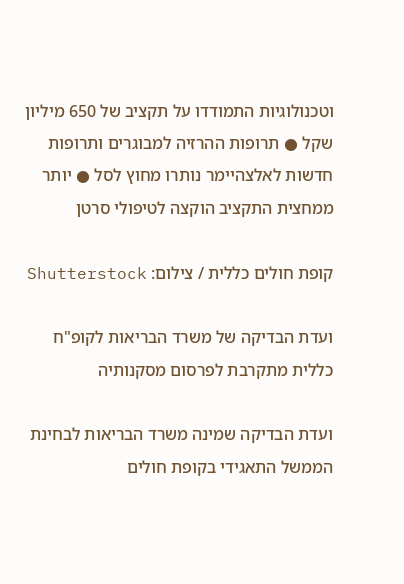וטכנולוגיות התמודדו על תקציב של 650 מיליון שקל ● תרופות ההרזיה למבוגרים ותרופות חדשות לאלצהיימר נותרו מחוץ לסל ● יותר ממחצית התקציב הוקצה לטיפולי סרטן

קופת חולים כללית / צילום: Shutterstock

ועדת הבדיקה של משרד הבריאות לקופ"ח כללית מתקרבת לפרסום מסקנותיה

ועדת הבדיקה שמינה משרד הבריאות לבחינת הממשל התאגידי בקופת חולים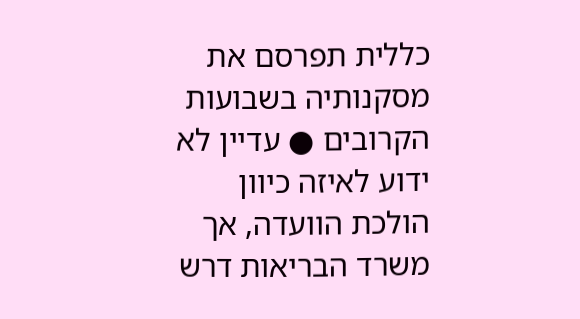כללית תפרסם את מסקנותיה בשבועות הקרובים ● עדיין לא ידוע לאיזה כיוון הולכת הוועדה, אך משרד הבריאות דרש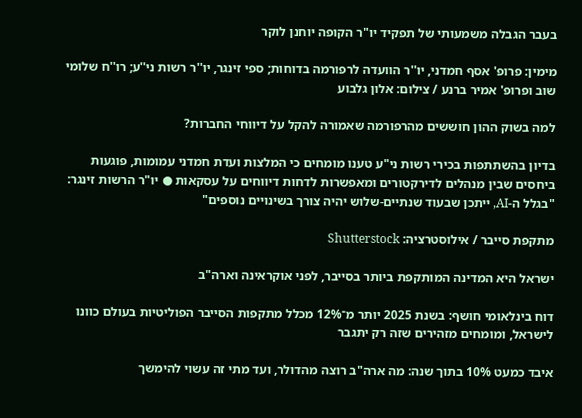בעבר הגבלה משמעותי של תפקיד יו"ר הקופה יוחנן לוקר

מימין: פרופ' אסף חמדני, יו''ר הוועדה לרפורמה בדוחות; ספי זינגר, יו''ר רשות ני''ע; רו''ח שלומי שוב ופרופ' אמיר ברנע / צילום: אלון גלבוע

למה בשוק ההון חוששים מהרפורמה שאמורה להקל על דיווחי החברות?

בדיון בהשתתפות בכירי רשות ני"ע טענו מומחים כי המלצות ועדת חמדני עמומות, פוגעות ביחסים שבין מנהלים לדירקטורים ומאפשרות לדחות דיווחים על עסקאות ● יו"ר הרשות זינגר: "בגלל ה-AI, ייתכן שבעוד שנתיים-שלוש יהיה צורך בשינויים נוספים"

מתקפת סייבר / אילוסטרציה: Shutterstock

ישראל היא המדינה המותקפת ביותר בסייבר, לפני אוקראינה וארה"ב

דוח בינלאומי חושף: בשנת 2025 יותר מ־12% מכלל מתקפות הסייבר הפוליטיות בעולם כוונו לישראל, ומומחים מזהירים שזה רק יתגבר

איבד כמעט 10% בתוך שנה: מה ארה"ב רוצה מהדולר, ועד מתי זה עשוי להימשך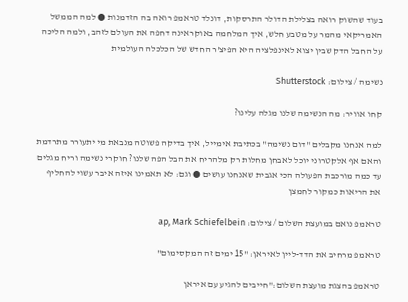בעוד שהשוק רואה בצלילת הדולר התרסקות, דונלד טראמפ רואה בה הזדמנות ● למה הממשל האמריקאי מהמר על מטבע חלש, איך המלחמה באוקראינה דחפה את העולם לזהב, ולמה הליכה על החבל הדק שבין יצוא לאינפלציה היא הפיצ'ר החדש של הכלכלה העולמית

נשימה / צילום: Shutterstock

קחו אוויר: מה הנשימה שלנו מגלה עלינו?

למה אנחנו מקבלים "דום נשימה" בכתיבת אימייל, איך בדיקה פשוטה מנבאת מי יתעורר מתרדמת והאם אף אלקטרוני יוכל לאבחן מחלות רק מלהריח את הבל הפה שלנו? חוקרי נשימה וריח מגלים עד כמה מורכבת הפעולה הכי אגבית שאנחנו עושים ● וגם: לא תאמינו איזה איבר עשוי להחליף את הריאות כמקור לחמצן

טראמפ נואם במועצת השלום / צילום: ap, Mark Schiefelbein

טראמפ מרחיב את הדד-ליין לאיראן: "15 ימים זה המקסימום"

טראמפ בהצגת מועצת השלום:"חייבים להגיע עם איראן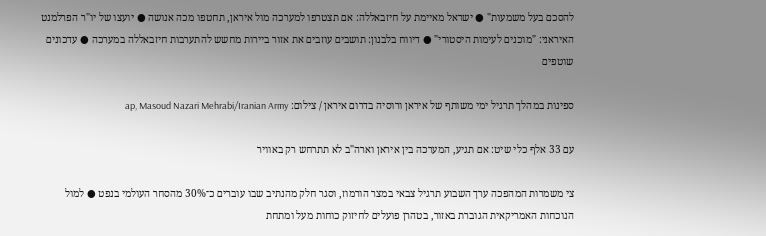להסכם בעל משמעות" ● ישראל מאיימת על חיזבאללה: אם תצטרפו למערכה מול איראן, תחטפו מכה אנושה ● יועצו של יו"ר הפרלמנט האיראני: "מוכנים לעימות היסטורי" ● דיווח בלבנון: תושבים עוזבים את אזור ביירות מחשש להתערבות חיזבאללה במערכה ● עדכונים שוטפים

ספינות במהלך תרגיל ימי משותף של איראן ורוסיה בדרום איראן / צילום: ap, Masoud Nazari Mehrabi/Iranian Army

עם 33 אלף כלי שיט: אם תגיע, המערכה בין איראן וארה"ב לא תתרחש רק באוויר

צי משמרות המהפכה ערך השבוע תרגיל צבאי במצר הורמוז, וסגר חלק מהנתיב שבו עוברים כ־30% מהסחר העולמי בנפט ● למול הנוכחות האמריקאית הגוברת באזור, בטהרן פועלים לחיזוק כוחות מעל ומתחת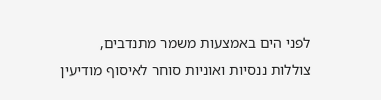לפני הים באמצעות משמר מתנדבים, צוללות ננסיות ואוניות סוחר לאיסוף מודיעין